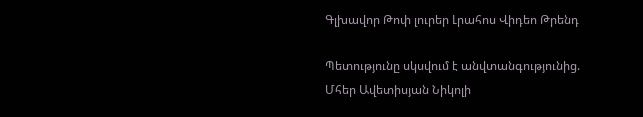Գլխավոր Թոփ լուրեր Լրահոս Վիդեո Թրենդ

Պետությունը սկսվում է անվտանգությունից. Մհեր Ավետիսյան Նիկոլի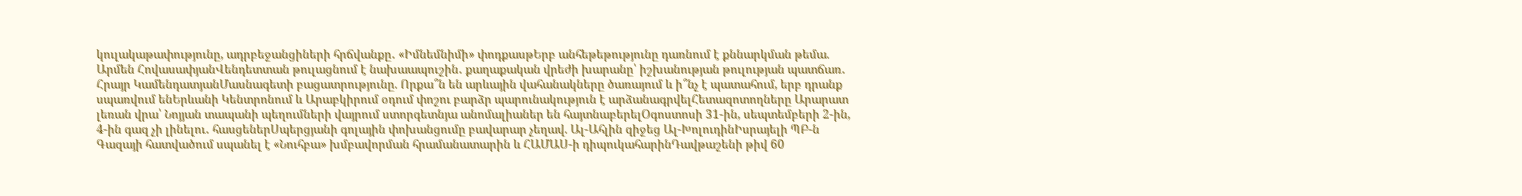կուլակաթափությունը, ադրբեջանցիների հրճվանքը․ «Իմնեմնիմի» փոդքասթԵրբ անհեթեթությունը դառնում է քննարկման թեմա. Արմեն ՀովասափյանՎենդետտան թուլացնում է նախաապուշին․ քաղաքական վրեժի խարանը՝ իշխանության թուլության պատճառ․ Հրայր ԿամենդատյանՄասնագետի բացատրությունը. Որքա՞ն են արևային վահանակները ծառայում և ի՞նչ է պատահում, երբ դրանք սպառվում ենԵրևանի Կենտրոնում և Արաբկիրում օդում փոշու բարձր պարունակություն է արձանագրվելՀետազոտողները Արարատ լեռան վրա՝ Նոյյան տապանի պեղումների վայրում ստորգետնյա անոմալիաներ են հայտնաբերելՕգոստոսի 31-ին, սեպտեմբերի 2-ին, 4-ին գազ չի լինելու․ հասցեներՍպերցյանի գոլային փոխանցումը բավարար չեղավ. Ալ-Ահլին զիջեց Ալ-ԽոլուդինԻսրայելի ՊԲ-ն Գազայի հատվածում սպանել է «Նուհբա» խմբավորման հրամանատարին և ՀԱՄԱՍ-ի դիպուկահարինԴավթաշենի թիվ 60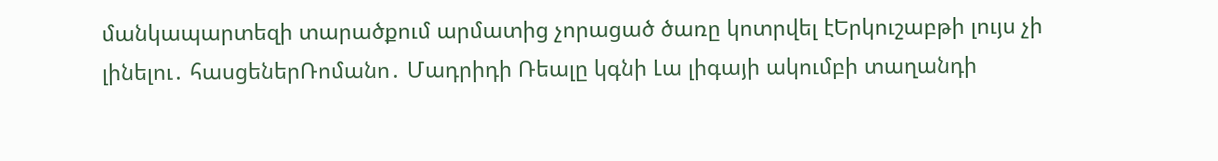մանկապարտեզի տարածքում արմատից չորացած ծառը կոտրվել էԵրկուշաբթի լույս չի լինելու․ հասցեներՌոմանո․ Մադրիդի Ռեալը կգնի Լա լիգայի ակումբի տաղանդի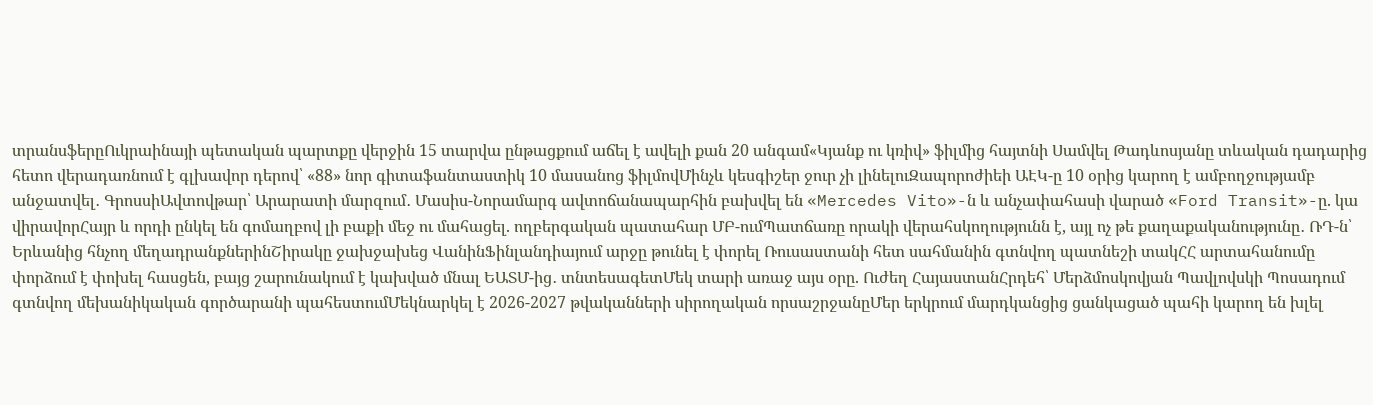տրանսֆերըՈւկրաինայի պետական պարտքը վերջին 15 տարվա ընթացքում աճել է ավելի քան 20 անգամ«Կյանք ու կռիվ» ֆիլմից հայտնի Սամվել Թադևոսյանը տևական դադարից հետո վերադառնում է գլխավոր դերով՝ «88» նոր գիտաֆանտաստիկ 10 մասանոց ֆիլմովՄինչև կեսգիշեր ջուր չի լինելուԶապորոժիեի ԱԷԿ-ը 10 օրից կարող է ամբողջությամբ անջատվել․ ԳրոսսիԱվտովթար՝ Արարատի մարզում․ Մասիս-Նորամարգ ավտոճանապարհին բախվել են «Mercedes Vito»-ն և անչափահասի վարած «Ford Transit»-ը. կա վիրավորՀայր և որդի ընկել են գոմաղբով լի բաքի մեջ ու մահացել. ողբերգական պատահար ՄԲ-ումՊատճառը որակի վերահսկողությունն է, այլ ոչ թե քաղաքականությունը․ ՌԴ-ն՝ Երևանից հնչող մեղադրանքներինՇիրակը ջախջախեց ՎանինՖինլանդիայում արջը թունել է փորել Ռուսաստանի հետ սահմանին գտնվող պատնեշի տակՀՀ արտահանումը փորձում է փոխել հասցեն, բայց շարունակում է կախված մնալ ԵԱՏՄ-ից․ տնտեսագետՄեկ տարի առաջ այս օրը. Ուժեղ ՀայաստանՀրդեհ՝ Մերձմոսկովյան Պավլովսկի Պոսադում գտնվող մեխանիկական գործարանի պահեստումՄեկնարկել է 2026-2027 թվականների սիրողական որսաշրջանըՄեր երկրում մարդկանցից ցանկացած պահի կարող են խլել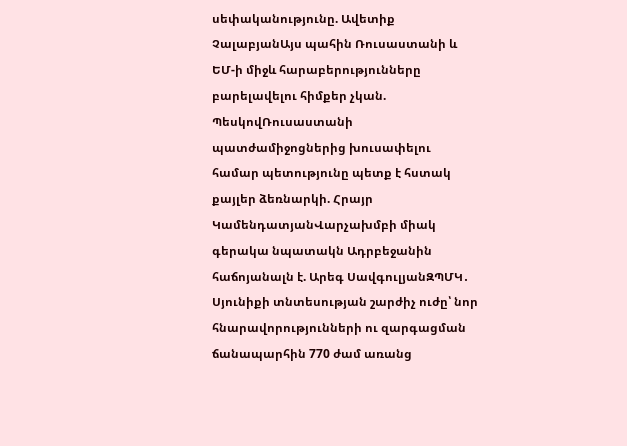սեփականությունը. Ավետիք ՉալաբյանԱյս պահին Ռուսաստանի և ԵՄ-ի միջև հարաբերությունները բարելավելու հիմքեր չկան. ՊեսկովՌուսաստանի պատժամիջոցներից խուսափելու համար պետությունը պետք է հստակ քայլեր ձեռնարկի. Հրայր ԿամենդատյանՎարչախմբի միակ գերակա նպատակն Ադրբեջանին հաճոյանալն է. Արեգ ՍավգուլյանԶՊՄԿ․ Սյունիքի տնտեսության շարժիչ ուժը՝ նոր հնարավորությունների ու զարգացման ճանապարհին 770 ժամ առանց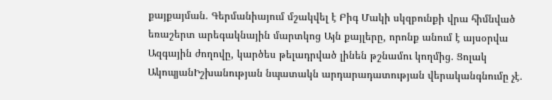քայքայման. Գերմանիայում մշակվել է Բիգ Մակի սկզբունքի վրա հիմնված եռաշերտ արեգակնային մարտկոց Այն քայլերը, որոնք անում է այսօրվա Ազգային ժողովը, կարծես թելադրված լինեն թշնամու կողմից. Ցոլակ ԱկոպյանԻշխանության նպատակն արդարադատության վերականգնումը չէ.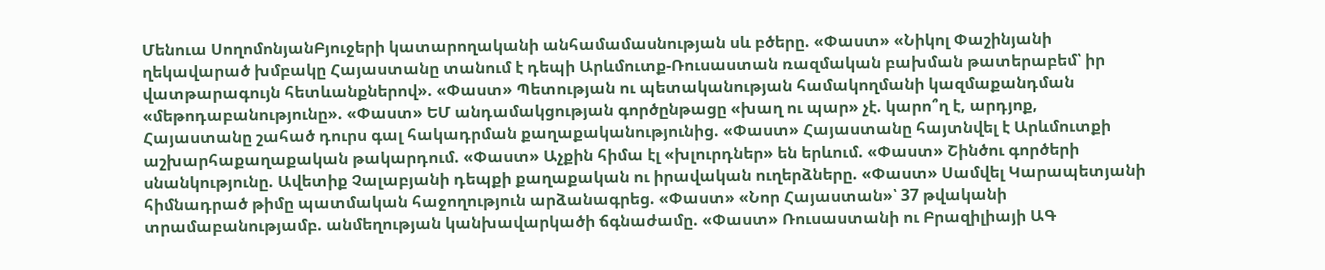Մենուա ՍողոմոնյանԲյուջերի կատարողականի անհամամասնության սև բծերը. «Փաստ» «Նիկոլ Փաշինյանի ղեկավարած խմբակը Հայաստանը տանում է դեպի Արևմուտք-Ռուսաստան ռազմական բախման թատերաբեմ՝ իր վատթարագույն հետևանքներով». «Փաստ» Պետության ու պետականության համակողմանի կազմաքանդման «մեթոդաբանությունը». «Փաստ» ԵՄ անդամակցության գործընթացը «խաղ ու պար» չէ. կարո՞ղ է, արդյոք, Հայաստանը շահած դուրս գալ հակադրման քաղաքականությունից. «Փաստ» Հայաստանը հայտնվել է Արևմուտքի աշխարհաքաղաքական թակարդում. «Փաստ» Աչքին հիմա էլ «խլուրդներ» են երևում. «Փաստ» Շինծու գործերի սնանկությունը. Ավետիք Չալաբյանի դեպքի քաղաքական ու իրավական ուղերձները. «Փաստ» Սամվել Կարապետյանի հիմնադրած թիմը պատմական հաջողություն արձանագրեց. «Փաստ» «Նոր Հայաստան»՝ 37 թվականի տրամաբանությամբ. անմեղության կանխավարկածի ճգնաժամը. «Փաստ» Ռուսաստանի ու Բրազիլիայի ԱԳ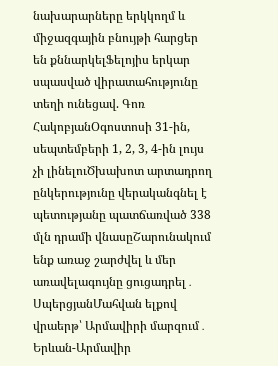նախարարները երկկողմ և միջազգային բնույթի հարցեր են քննարկելՖելոյիս երկար սպասված վիրատահությունը տեղի ունեցավ. Գոռ ՀակոբյանՕգոստոսի 31-ին, սեպտեմբերի 1, 2, 3, 4-ին լույս չի լինելուԾխախոտ արտադրող ընկերությունը վերականգնել է պետությանը պատճառված 338 մլն դրամի վնասըՇարունակում ենք առաջ շարժվել և մեր առավելագույնը ցուցադրել․ ՍպերցյանՄահվան ելքով վրաերթ՝ Արմավիրի մարզում․ Երևան-Արմավիր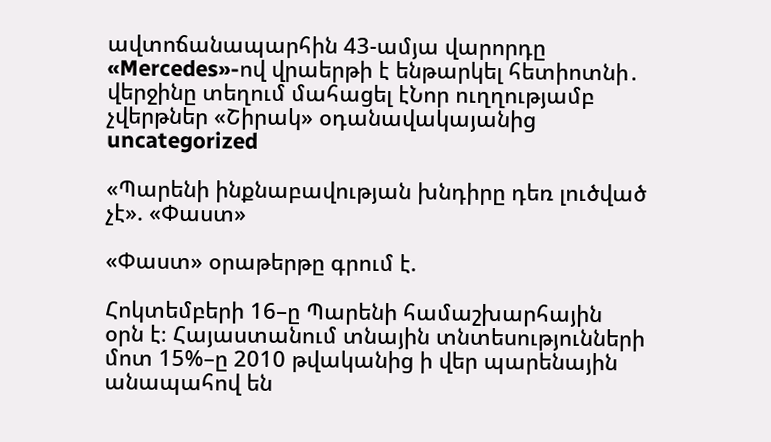ավտոճանապարհին 43-ամյա վարորդը «Mercedes»-ով վրաերթի է ենթարկել հետիոտնի․ վերջինը տեղում մահացել էՆոր ուղղությամբ չվերթներ «Շիրակ» օդանավակայանից
uncategorized

«Պարենի ինքնաբավության խնդիրը դեռ լուծված չէ». «Փաստ»

«Փաստ» օրաթերթը գրում է.

Հոկտեմբերի 16–ը Պարենի համաշխարհային օրն է։ Հայաստանում տնային տնտեսությունների մոտ 15%–ը 2010 թվականից ի վեր պարենային անապահով են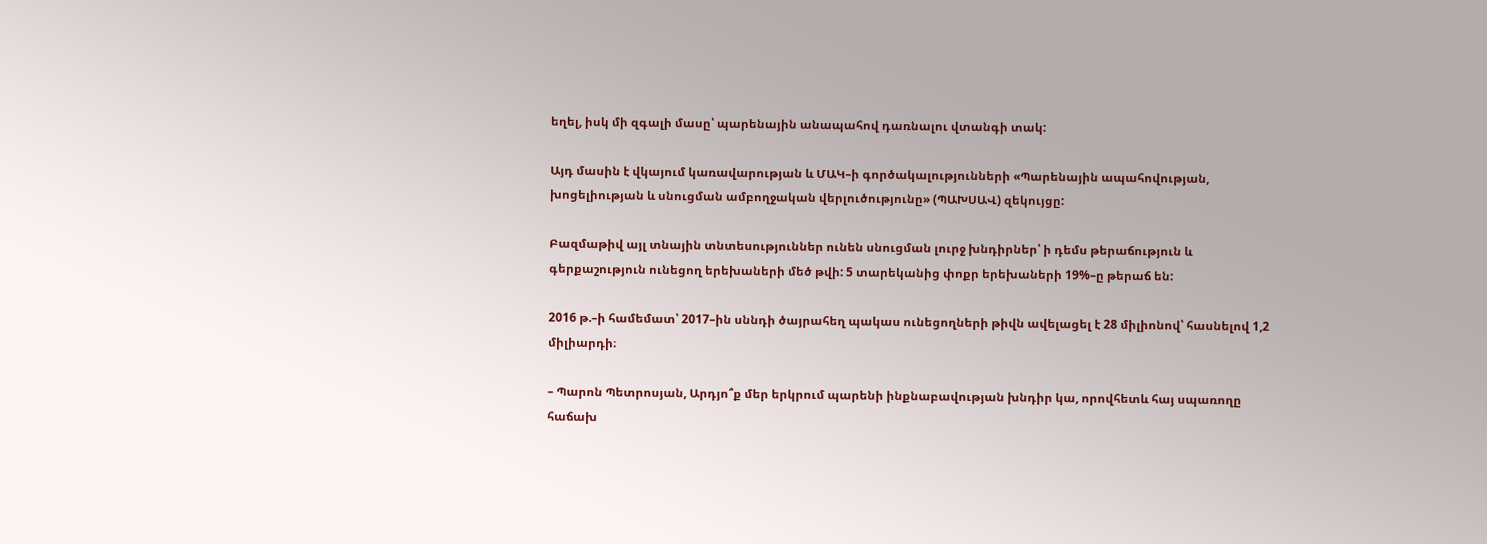եղել, իսկ մի զգալի մասը՝ պարենային անապահով դառնալու վտանգի տակ:

Այդ մասին է վկայում կառավարության և ՄԱԿ–ի գործակալությունների «Պարենային ապահովության, խոցելիության և սնուցման ամբողջական վերլուծությունը» (ՊԱԽՍԱՎ) զեկույցը:

Բազմաթիվ այլ տնային տնտեսություններ ունեն սնուցման լուրջ խնդիրներ՝ ի դեմս թերաճություն և գերքաշություն ունեցող երեխաների մեծ թվի: 5 տարեկանից փոքր երեխաների 19%–ը թերաճ են:

2016 թ.–ի համեմատ՝ 2017–ին սննդի ծայրահեղ պակաս ունեցողների թիվն ավելացել է 28 միլիոնով՝ հասնելով 1,2 միլիարդի։

– Պարոն Պետրոսյան, Արդյո՞ք մեր երկրում պարենի ինքնաբավության խնդիր կա, որովհետև հայ սպառողը հաճախ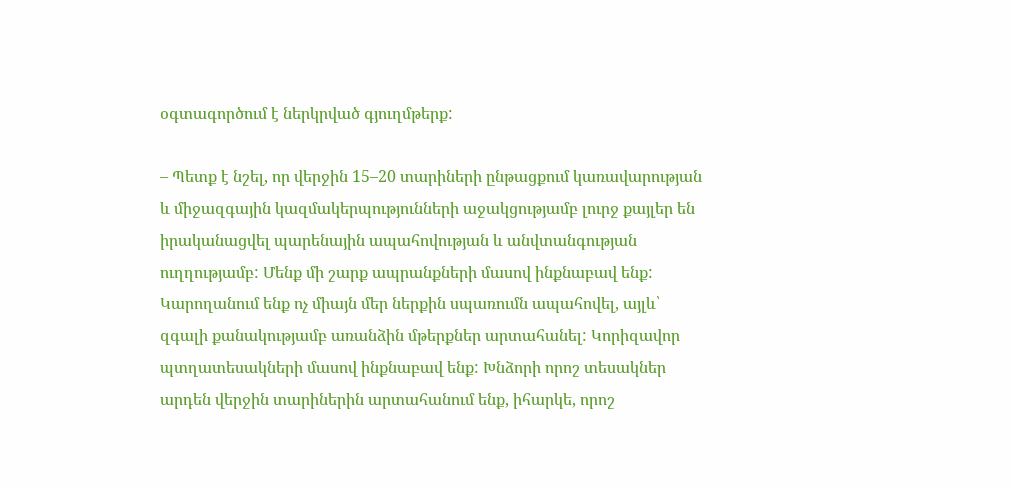օգտագործում է ներկրված գյուղմթերք:

– Պետք է նշել, որ վերջին 15–20 տարիների ընթացքում կառավարության և միջազգային կազմակերպությունների աջակցությամբ լուրջ քայլեր են իրականացվել պարենային ապահովության և անվտանգության ուղղությամբ: Մենք մի շարք ապրանքների մասով ինքնաբավ ենք: Կարողանում ենք ոչ միայն մեր ներքին սպառումն ապահովել, այլև՝ զգալի քանակությամբ առանձին մթերքներ արտահանել: Կորիզավոր պտղատեսակների մասով ինքնաբավ ենք: Խնձորի որոշ տեսակներ արդեն վերջին տարիներին արտահանում ենք, իհարկե, որոշ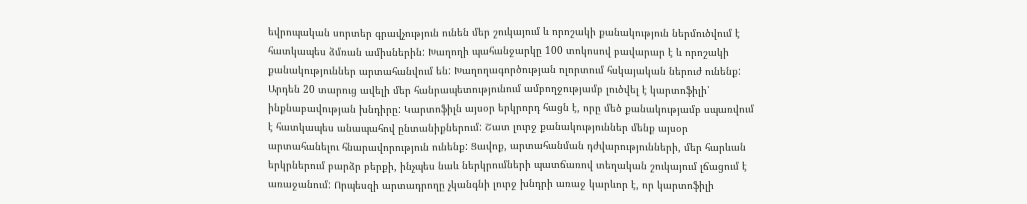եվրոպական սորտեր գրավչություն ունեն մեր շուկայում և որոշակի քանակություն ներմուծվում է հատկապես ձմռան ամիսներին: Խաղողի պահանջարկը 100 տոկոսով բավարար է և որոշակի քանակություններ արտահանվում են: Խաղողագործության ոլորտում հսկայական ներուժ ունենք: Արդեն 20 տարուց ավելի մեր հանրապետությունում ամբողջությամբ լուծվել է կարտոֆիլի՝ ինքնաբավության խնդիրը: Կարտոֆիլն այսօր երկրորդ հացն է, որը մեծ քանակությամբ սպառվում է հատկապես անապահով ընտանիքներում: Շատ լուրջ քանակություններ մենք այսօր արտահանելու հնարավորություն ունենք: Ցավոք, արտահանման դժվարությունների, մեր հարևան երկրներում բարձր բերքի, ինչպես նաև ներկրումների պատճառով տեղական շուկայում լճացում է առաջանում: Որպեսզի արտադրողը չկանգնի լուրջ խնդրի առաջ կարևոր է, որ կարտոֆիլի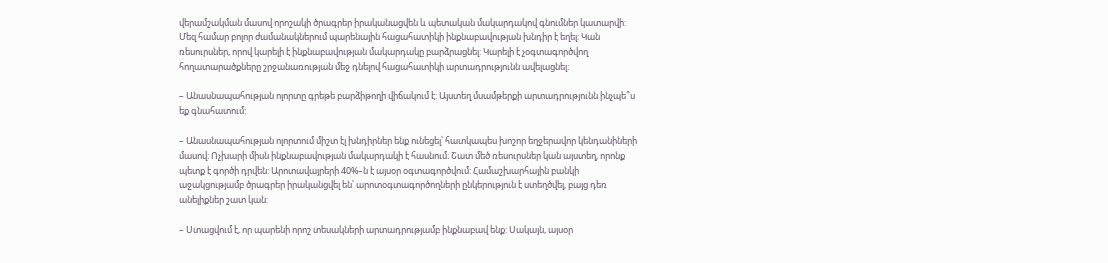վերամշակման մասով որոշակի ծրագրեր իրականացվեն և պետական մակարդակով գնումներ կատարվի: Մեզ համար բոլոր ժամանակներում պարենային հացահատիկի ինքնաբավության խնդիր է եղել: Կան ռեսուրսներ, որով կարելի է ինքնաբավության մակարդակը բարձրացնել: Կարելի է չօգտագործվող հողատարածքները շրջանառության մեջ դնելով հացահատիկի արտադրությունն ավելացնել:

– Անասնապահության ոլորտը գրեթե բարձիթողի վիճակում է: Այստեղ մսամթերքի արտադրությունն ինչպե՞ս եք գնահատում:

– Անասնապահության ոլորտում միշտ էլ խնդիրներ ենք ունեցել՝ հատկապես խոշոր եղջերավոր կենդանիների մասով: Ոչխարի միսն ինքնաբավության մակարդակի է հասնում: Շատ մեծ ռեսուրսներ կան այստեղ, որոնք պետք է գործի դրվեն: Արոտավայրերի 40%–ն է այսօր օգտագործվում: Համաշխարհային բանկի աջակցությամբ ծրագրեր իրականցվել են՝ արոտօգտագործողների ընկերություն է ստեղծվել, բայց դեռ անելիքներ շատ կան:

– Ստացվում է, որ պարենի որոշ տեսակների արտադրությամբ ինքնաբավ ենք: Սակայն, այսօր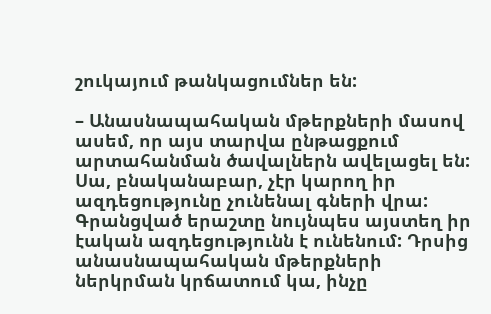շուկայում թանկացումներ են:

– Անասնապահական մթերքների մասով ասեմ, որ այս տարվա ընթացքում արտահանման ծավալներն ավելացել են: Սա, բնականաբար, չէր կարող իր ազդեցությունը չունենալ գների վրա: Գրանցված երաշտը նույնպես այստեղ իր էական ազդեցությունն է ունենում: Դրսից անասնապահական մթերքների ներկրման կրճատում կա, ինչը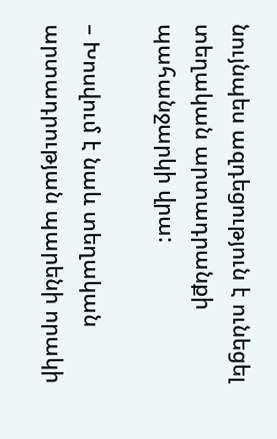նույնպես ազդեցություն է ունեցել տեղական արտադրանքի պահանջարկի վրա:

– Խոսվում է նաև տեղական արտադրության պարենի որակի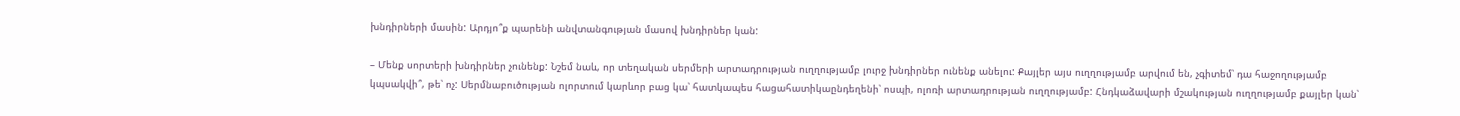խնդիրների մասին: Արդյո՞ք պարենի անվտանգության մասով խնդիրներ կան:

– Մենք սորտերի խնդիրներ չունենք: Նշեմ նաև, որ տեղական սերմերի արտադրության ուղղությամբ լուրջ խնդիրներ ունենք անելու: Քայլեր այս ուղղությամբ արվում են, չգիտեմ՝ դա հաջողությամբ կպսակվի՞, թե՝ ոչ: Սերմնաբուծության ոլորտում կարևոր բաց կա՝ հատկապես հացահատիկաընդեղենի՝ ոսպի, ոլոռի արտադրության ուղղությամբ: Հնդկաձավարի մշակության ուղղությամբ քայլեր կան՝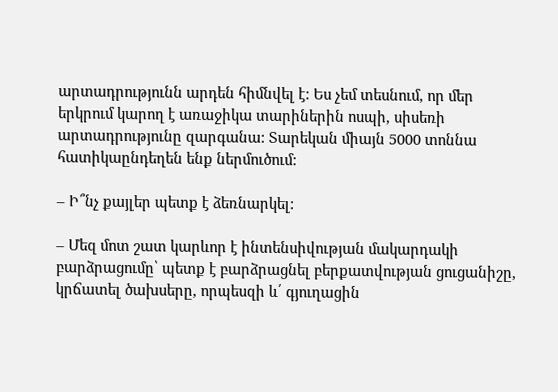արտադրությունն արդեն հիմնվել է: Ես չեմ տեսնում, որ մեր երկրում կարող է առաջիկա տարիներին ոսպի, սիսեռի արտադրությունը զարգանա: Տարեկան միայն 5000 տոննա հատիկաընդեղեն ենք ներմուծում:

– Ի՞նչ քայլեր պետք է ձեռնարկել:

– Մեզ մոտ շատ կարևոր է ինտենսիվության մակարդակի բարձրացումը՝ պետք է բարձրացնել բերքատվության ցուցանիշը, կրճատել ծախսերը, որպեսզի և՛ գյուղացին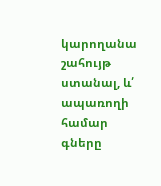կարողանա շահույթ ստանալ, և՛ ապառողի համար գները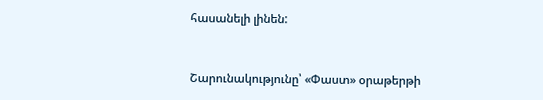հասանելի լինեն:



Շարունակությունը՝ «Փաստ» օրաթերթի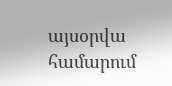այսօրվա համարում